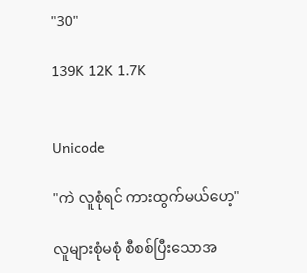"30"

139K 12K 1.7K


Unicode

"ကဲ လူစုံရင် ကားထွက်မယ်ဟေ့"

လူများစုံမစုံ စီစစ်ပြီးသောအ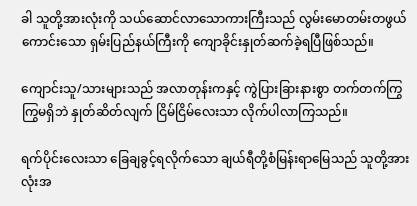ခါ သူတို့အားလုံးကို သယ်ဆောင်လာသောကားကြီးသည် လွမ်းမောတမ်းတဖွယ်ကောင်းသော ရှမ်းပြည်နယ်ကြီးကို ကျောခိုင်းနှုတ်ဆက်ခဲ့ရပြီဖြစ်သည်။

ကျောင်းသူ/သားများသည် အလာတုန်းကနှင့် ကွဲပြားခြားနားစွာ တက်တက်ကြွကြွမရှိဘဲ နှုတ်ဆိတ်လျက် ငြိမ်ငြိမ်လေးသာ လိုက်ပါလာကြသည်။

ရက်ပိုင်းလေးသာ ခြေချခွင့်ရလိုက်သော ချယ်ရီတို့စံမြန်းရာမြေသည် သူတို့အားလုံးအ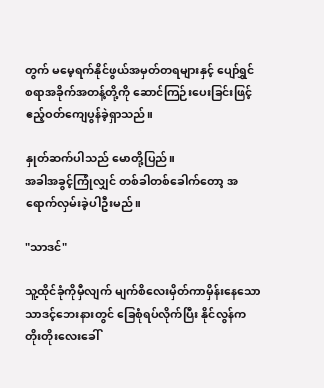တွက် မမေ့ရက်နိုင်ဖွယ်အမှတ်တရများနှင့် ပျော်ရွှင်စရာအခိုက်အတန့်တို့ကို ဆောင်ကြဉ်းပေးခြင်းဖြင့် ဧည့်ဝတ်ကျေပွန်ခဲ့ရှာသည်။

နှုတ်ဆက်ပါသည် မောတို့ပြည်။
အခါအခွင့်ကြုံလျှင် တစ်ခါတစ်ခေါက်တော့ အရောက်လှမ်းခဲ့ပါဦးမည်။

"သာဒင်"

သူ့ထိုင်ခုံကိုမှီလျက် မျက်စိလေးမှိတ်ကာမှိန်းနေသော သာဒင့်ဘေးနားတွင် ခြေစုံရပ်လိုက်ပြီး နိုင်လွန်က တိုးတိုးလေးခေါ်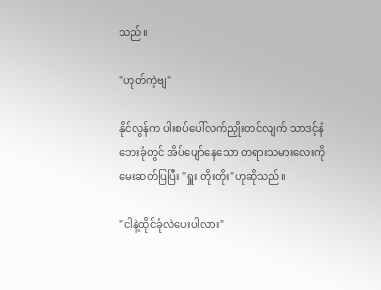သည်။

"ဟုတ်ကဲ့ဗျ"

နိုင်လွန်က ပါးစပ်ပေါ်လက်ညှိုးတင်လျက် သာဒင့်နံဘေးခုံတွင် အိပ်ပျော်နေသော တရားသမားလေးကို မေးဆတ်ပြပြီး "ရှူး တိုးတိုး"ဟုဆိုသည်။

"ငါနဲ့ထိုင်ခုံလဲပေးပါလား"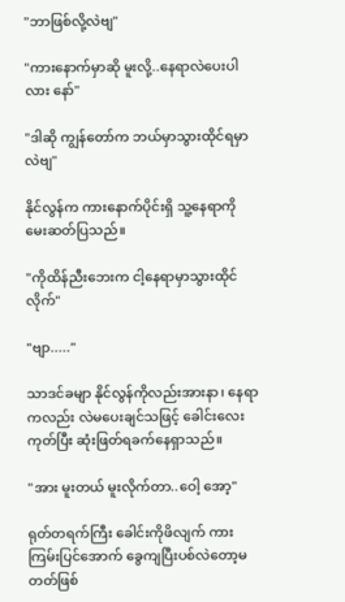"ဘာဖြစ်လို့လဲဗျ"

"ကားနောက်မှာဆို မူးလို့..နေရာလဲပေးပါလား နော်"

"ဒါဆို ကျွန်တော်က ဘယ်မှာသွားထိုင်ရမှာလဲဗျ"

နိုင်လွန်က ကားနောက်ပိုင်းရှိ သူ့နေရာကို မေးဆတ်ပြသည်။

"ကိုထိန်ညီးဘေးက ငါ့နေရာမှာသွားထိုင်လိုက်"

"ဗျာ....."

သာဒင်ခမျာ နိုင်လွန်ကိုလည်းအားနာ၊ နေရာကလည်း လဲမပေးချင်သဖြင့် ခေါင်းလေးကုတ်ပြီး ဆုံးဖြတ်ရခက်နေရှာသည်။

"အား မူးတယ် မူးလိုက်တာ..ဝေါ့ အော့"

ရုတ်တရက်ကြီး ခေါင်းကိုဖိလျက် ကားကြမ်းပြင်အောက် ခွေကျပြီးပစ်လဲတော့မတတ်ဖြစ်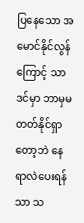ပြနေသော အမောင်နိုင်လွန်ကြောင့် သာဒင်မှာ ဘာမှမတတ်နိုင်ရှာတော့ဘဲ နေရာလဲပေးရန်သာ သ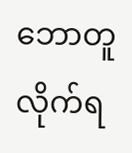ဘောတူလိုက်ရ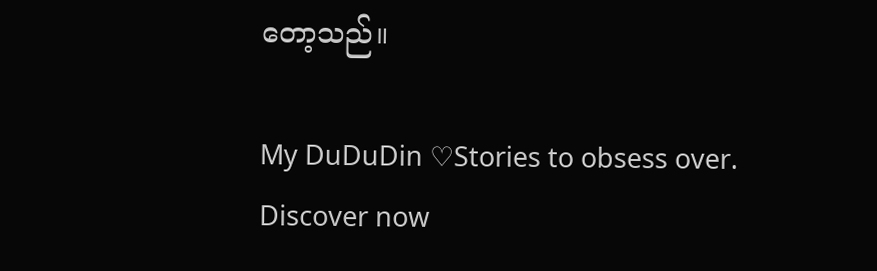တော့သည်။

My DuDuDin ♡Stories to obsess over. Discover now